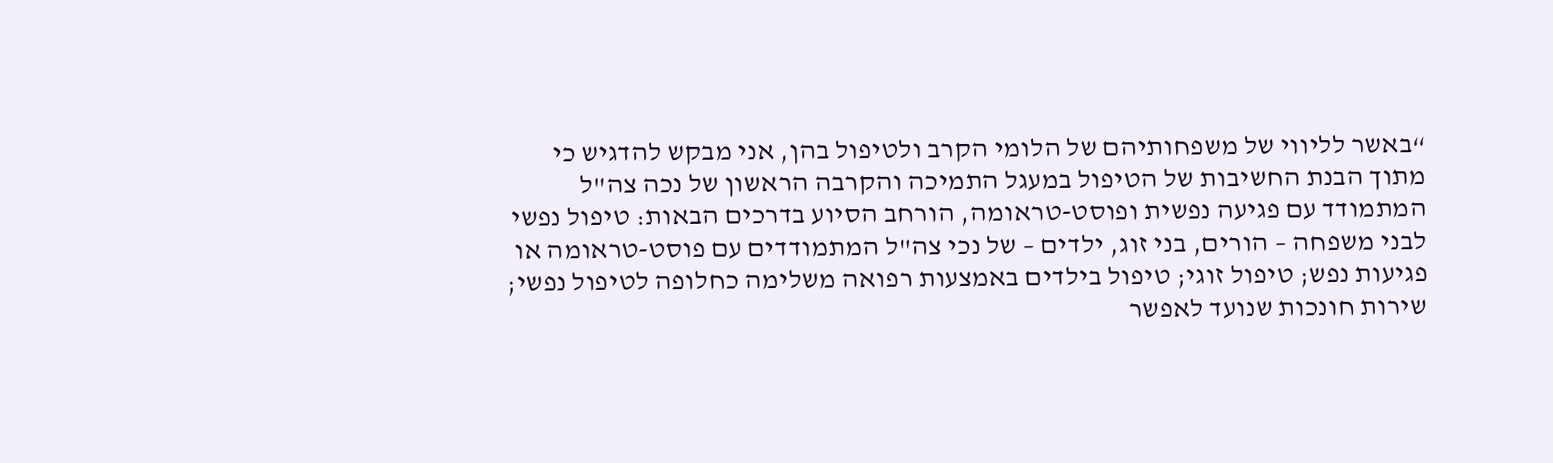“באשר לליווי של משפחותיהם של הלומי הקרב ולטיפול בהן, אני מבקש להדגיש כי מתוך הבנת החשיבות של הטיפול במעגל התמיכה והקרבה הראשון של נכה צה"ל המתמודד עם פגיעה נפשית ופוסט-טראומה, הורחב הסיוע בדרכים הבאות: טיפול נפשי לבני משפחה – הורים, בני זוג, ילדים – של נכי צה"ל המתמודדים עם פוסט-טראומה או פגיעות נפש; טיפול זוגי; טיפול בילדים באמצעות רפואה משלימה כחלופה לטיפול נפשי; שירות חונכות שנועד לאפשר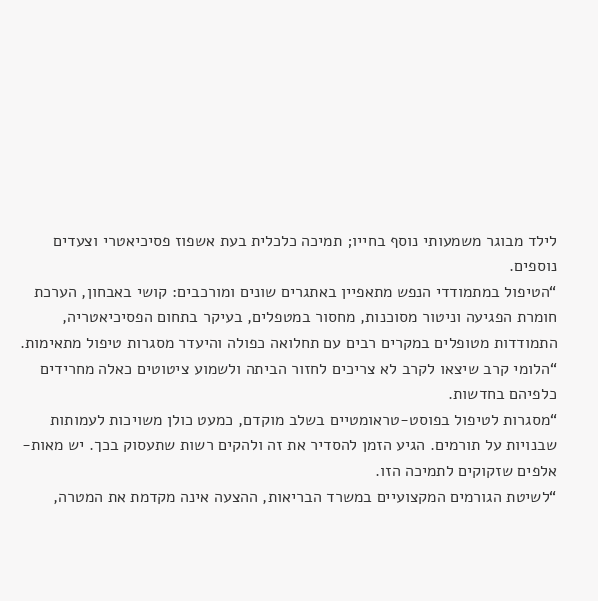לילד מבוגר משמעותי נוסף בחייו; תמיכה כלכלית בעת אשפוז פסיכיאטרי וצעדים נוספים.
“הטיפול במתמודדי הנפש מתאפיין באתגרים שונים ומורכבים: קושי באבחון, הערכת חומרת הפגיעה וניטור מסוכנות, מחסור במטפלים, בעיקר בתחום הפסיכיאטריה, התמודדות מטופלים במקרים רבים עם תחלואה כפולה והיעדר מסגרות טיפול מתאימות.
“הלומי קרב שיצאו לקרב לא צריכים לחזור הביתה ולשמוע ציטוטים כאלה מחרידים כלפיהם בחדשות.
“מסגרות לטיפול בפוסט-טראומטיים בשלב מוקדם, כמעט כולן משויכות לעמותות שבנויות על תורמים. הגיע הזמן להסדיר את זה ולהקים רשות שתעסוק בכך. יש מאות-אלפים שזקוקים לתמיכה הזו.
“לשיטת הגורמים המקצועיים במשרד הבריאות, ההצעה אינה מקדמת את המטרה,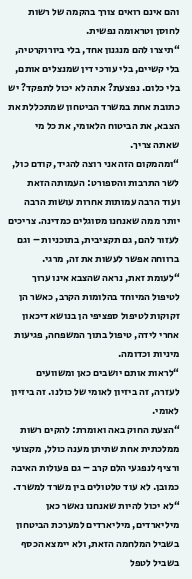והם אינם רואים צורך בהקמה של רשות לחוסן וטראומה נפשית.
“תיצרו להם מנגנון אחד, בלי ביורוקרטיה, בלי קשיים, בלי עורכי דין שמנצלים אותם, בלי כלום. נפצעת? אתה לא יכול לתפקד? יש כתובת אחת במשרד הביטחון שמתכללת את הצבא, את הביטוח הלאומי, את כל מי שאתה צריך.
“ומהמקום הזה אני רוצה להגיד, קודם כול, לשר התרבות והספורט: העמותה הזאת ועוד הרבה עמותות אחרות עושות הרבה יותר ממה שאנחנו מסוגלים כמדינה. צריכים לעזור להם, גם תקציבית, בתוכניות – וגם ברווחה אפשר לעשות את זה, מרגי.
“לעומת זאת, נראה שהצבא אינו ערוך לטיפול המיוחד בהלומות הקרב, כאשר הן זקוקות לטיפול ספציפי הן בנושא דיכאון אחרי לידה, טיפול בתוך המשפחה, פגיעות מיניות וכדומה.
“לראות אותם יושבים כאן ומשוועים לעזרה, זה ביזיון לאומי של כולנו. זה ביזיון לאומי.
“הצעת החוק באה ואומרת: להקים רשות ממלכתית אחת שתיתן מענה כולל, מקצועי ורציף לנפגעי הלם קרב – גם פעולות האיבה כמובן. לא עוד טלטולים בין משרד למשרד.
“לא יכול להיות שאנחנו נאשר כאן מיליארדים, מיליארדים למערכת הביטחון בשביל המלחמה הזאת, ולא יימצא הכסף בשביל לטפל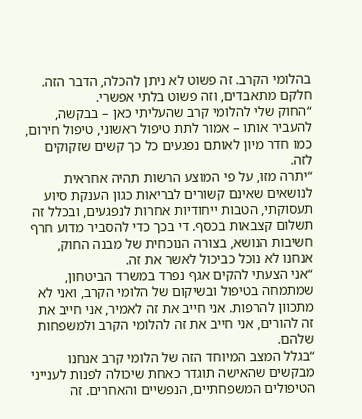בהלומי הקרב. זה פשוט לא ניתן להכלה, הדבר הזה. חלקם מתאבדים, וזה פשוט בלתי אפשרי.
“החוק שלי להלומי קרב שהעליתי כאן – בבקשה, להעביר אותו – אמור לתת טיפול ראשוני, טיפול חירום, כמו חדר מיון לאותם נפגעים כל כך קשים שזקוקים לזה.
“יתרה מזו, על פי המוצע הרשות תהיה אחראית לנושאים שאינם קשורים לבריאות כגון הענקת סיוע תעסוקתי, הטבות ייחודיות אחרות לנפגעים, ובכלל זה תשלום קצבאות בכסף. די בכך כדי להסביר מדוע חרף חשיבות הנושא, בצורה הנוכחית של מבנה החוק, אנחנו לא נוכל כביכול לאשר את זה.
“אני הצעתי להקים אגף נפרד במשרד הביטחון, שמתמחה בטיפול ובשיקום של הלומי הקרב, ואני לא מתכוון להרפות. אני חייב את זה לאמיר, אני חייב את זה להורים, אני חייב את זה להלומי הקרב ולמשפחות שלהם.
“בגלל המצב המיוחד הזה של הלומי קרב אנחנו מבקשים שהאישה תוגדר כאחת שיכולה לפנות לענייני הטיפולים המשפחתיים, הנפשיים והאחרים. זה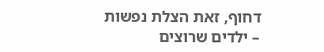דחוף, זאת הצלת נפשות – ילדים שרוצים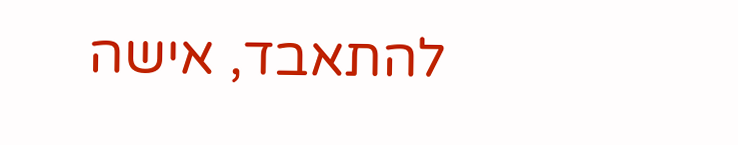להתאבד, אישה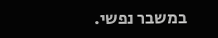במשבר נפשי.